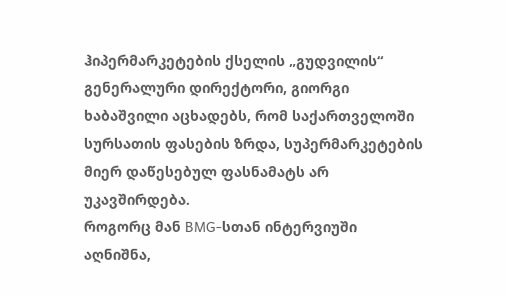ჰიპერმარკეტების ქსელის „გუდვილის“ გენერალური დირექტორი, გიორგი ხაბაშვილი აცხადებს, რომ საქართველოში სურსათის ფასების ზრდა, სუპერმარკეტების მიერ დაწესებულ ფასნამატს არ უკავშირდება.
როგორც მან BMG-სთან ინტერვიუში აღნიშნა,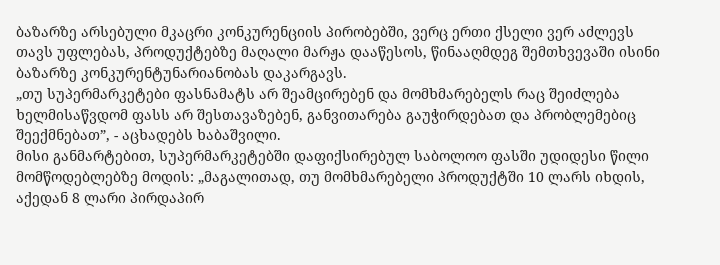ბაზარზე არსებული მკაცრი კონკურენციის პირობებში, ვერც ერთი ქსელი ვერ აძლევს თავს უფლებას, პროდუქტებზე მაღალი მარჟა დააწესოს, წინააღმდეგ შემთხვევაში ისინი ბაზარზე კონკურენტუნარიანობას დაკარგავს.
„თუ სუპერმარკეტები ფასნამატს არ შეამცირებენ და მომხმარებელს რაც შეიძლება ხელმისაწვდომ ფასს არ შესთავაზებენ, განვითარება გაუჭირდებათ და პრობლემებიც შეექმნებათ”, - აცხადებს ხაბაშვილი.
მისი განმარტებით, სუპერმარკეტებში დაფიქსირებულ საბოლოო ფასში უდიდესი წილი მომწოდებლებზე მოდის: „მაგალითად, თუ მომხმარებელი პროდუქტში 10 ლარს იხდის, აქედან 8 ლარი პირდაპირ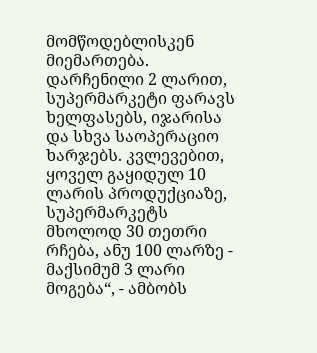მომწოდებლისკენ მიემართება. დარჩენილი 2 ლარით, სუპერმარკეტი ფარავს ხელფასებს, იჯარისა და სხვა საოპერაციო ხარჯებს. კვლევებით, ყოველ გაყიდულ 10 ლარის პროდუქციაზე, სუპერმარკეტს მხოლოდ 30 თეთრი რჩება, ანუ 100 ლარზე - მაქსიმუმ 3 ლარი მოგება“, - ამბობს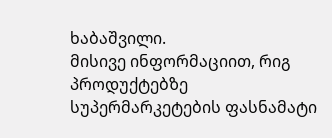ხაბაშვილი.
მისივე ინფორმაციით, რიგ პროდუქტებზე სუპერმარკეტების ფასნამატი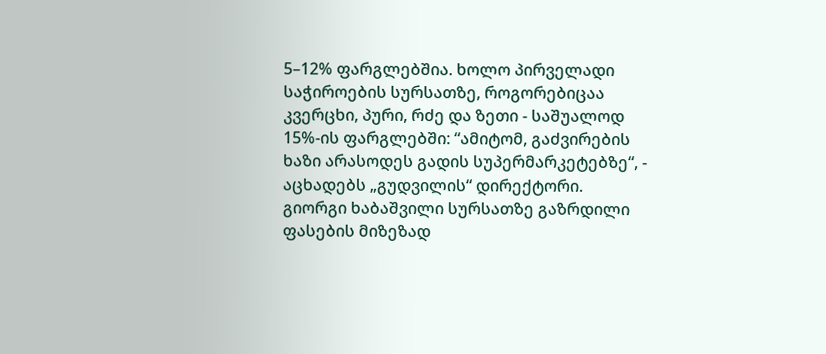5–12% ფარგლებშია. ხოლო პირველადი საჭიროების სურსათზე, როგორებიცაა კვერცხი, პური, რძე და ზეთი - საშუალოდ 15%-ის ფარგლებში: “ამიტომ, გაძვირების ხაზი არასოდეს გადის სუპერმარკეტებზე“, - აცხადებს „გუდვილის“ დირექტორი.
გიორგი ხაბაშვილი სურსათზე გაზრდილი ფასების მიზეზად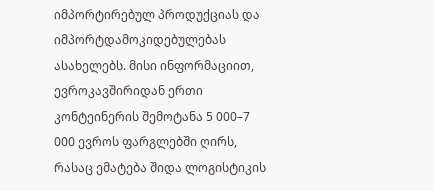იმპორტირებულ პროდუქციას და იმპორტდამოკიდებულებას ასახელებს. მისი ინფორმაციით, ევროკავშირიდან ერთი კონტეინერის შემოტანა 5 000–7 000 ევროს ფარგლებში ღირს, რასაც ემატება შიდა ლოგისტიკის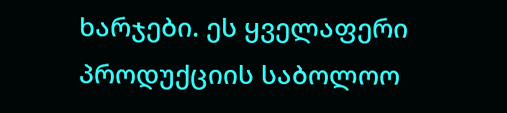ხარჯები. ეს ყველაფერი პროდუქციის საბოლოო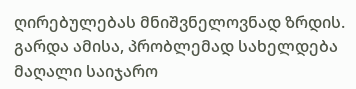ღირებულებას მნიშვნელოვნად ზრდის.
გარდა ამისა, პრობლემად სახელდება მაღალი საიჯარო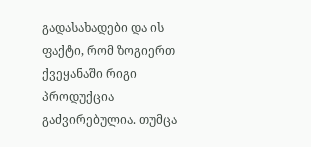გადასახადები და ის ფაქტი, რომ ზოგიერთ ქვეყანაში რიგი პროდუქცია გაძვირებულია. თუმცა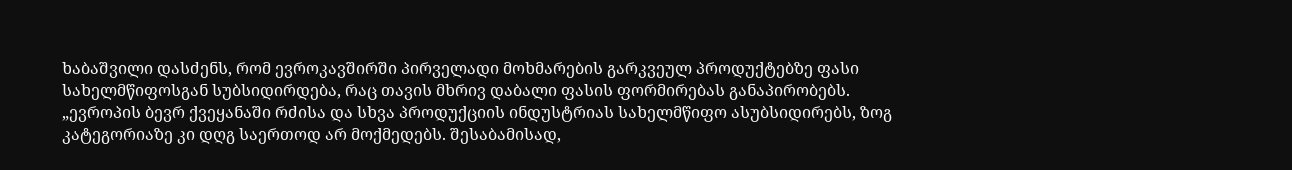ხაბაშვილი დასძენს, რომ ევროკავშირში პირველადი მოხმარების გარკვეულ პროდუქტებზე ფასი სახელმწიფოსგან სუბსიდირდება, რაც თავის მხრივ დაბალი ფასის ფორმირებას განაპირობებს.
„ევროპის ბევრ ქვეყანაში რძისა და სხვა პროდუქციის ინდუსტრიას სახელმწიფო ასუბსიდირებს, ზოგ კატეგორიაზე კი დღგ საერთოდ არ მოქმედებს. შესაბამისად,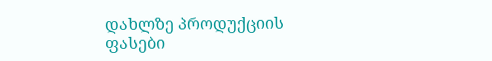დახლზე პროდუქციის ფასები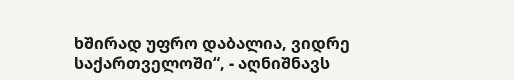ხშირად უფრო დაბალია, ვიდრე საქართველოში“, - აღნიშნავს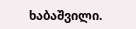ხაბაშვილი.